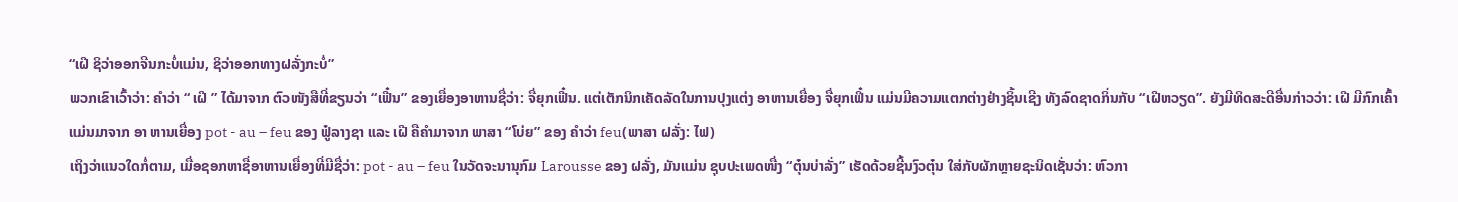“ເຝີ ຊິວ່າອອກຈີນກະບໍ່ແມ່ນ, ຊິວ່າອອກທາງຝລັ່ງກະບໍ່”
ພວກເຂົາເວົ້າວ່າ: ຄຳວ່າ “ ເຝີ ” ໄດ້ມາຈາກ ຕົວໜັງສືທີ່ຂຽນວ່າ “ເຟີ໋ນ” ຂອງເຍື່ອງອາຫານຊື່ວ່າ: ຈື່ຍຸກເຟີ໋ນ. ແຕ່ເຕັກນິກເຄັດລັດໃນການປຸງແຕ່ງ ອາຫານເຍື່ອງ ຈື່ຍຸກເຟິ໋ນ ແມ່ນມີຄວາມແຕກຕ່າງຢ່າງຊິ້ນເຊີງ ທັງລົດຊາດກິ່ນກັບ “ເຝີຫວຽດ”. ຍັງມີທິດສະດີອື່ນກ່າວວ່າ: ເຝີ ມີກົກເຄົ້າແມ່ນມາຈາກ ອາ ຫານເຍື່ອງ pot - au – feu ຂອງ ຟູ໋ລາງຊາ ແລະ ເຝີ ຄືຄຳມາຈາກ ພາສາ “ໂບ່ຍ” ຂອງ ຄຳວ່າ feu(ພາສາ ຝລັ່ງ: ໄຟ)
ເຖິງວ່າແນວໃດກໍ່ຕາມ, ເມື່ອຊອກຫາຊື່ອາຫານເຍື່ອງທີ່ມີຊື່ວ່າ: pot - au – feu ໃນວັດຈະນານຸກົມ Larousse ຂອງ ຝລັ່ງ, ມັນແມ່ນ ຊຸບປະເພດໜື່ງ “ຕຸ໋ນບ່າລັ່ງ” ເຮັດດ້ວຍຊີ້ນງົວຕຸ໋ນ ໃສ່ກັບຜັກຫຼາຍຊະນິດເຊັ່ນວ່າ: ຫົວກາ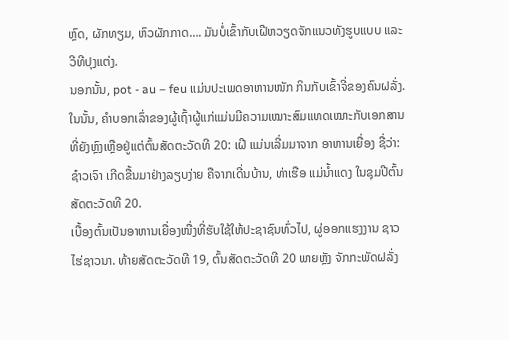ຫຼົດ, ຜັກທຽມ, ຫົວຜັກກາດ…. ມັນບໍ່ເຂົ້າກັບເຝີຫວຽດຈັກແນວທັງຮູບແບບ ແລະ ວີທີປຸງແຕ່ງ.
ນອກນັ້ນ, pot - au – feu ແມ່ນປະເພດອາຫານໜັກ ກິນກັບເຂົ້າຈີ່ຂອງຄົນຝລັ່ງ.
ໃນນັ້ນ, ຄຳບອກເລົ່າຂອງຜູ້ເຖົ້າຜູ້ແກ່ແມ່ນມີຄວາມເໝາະສົມແທດເໝາະກັບເອກສານທີ່ຍັງຫຼົງເຫຼືອຢູ່ແຕ່ຕົ້ນສັດຕະວັດທີ 20: ເຝີ ແມ່ນເລີ່ມມາຈາກ ອາຫານເຍື່ອງ ຊື່ວ່າ: ຊ໋າວເຈົາ ເກີດຂື້ນມາຢ່າງລຽບງ່າຍ ຄືຈາກເດີ່ນບ້ານ, ທ່າເຮືອ ແມ່ນ້ຳແດງ ໃນຊຸມປີຕົ້ນສັດຕະວັດທີ 20.
ເບື້ອງຕົ້ນເປັນອາຫານເຍື່ອງໜື່ງທີ່ຮັບໃຊ້ໃຫ້ປະຊາຊົນທົ່ວໄປ, ຜູ່ອອກແຮງງານ ຊາວໄຮ່ຊາວນາ. ທ້າຍສັດຕະວັດທີ 19, ຕົ້ນສັດຕະວັດທີ 20 ພາຍຫຼັງ ຈັກກະພັດຝລັ່ງ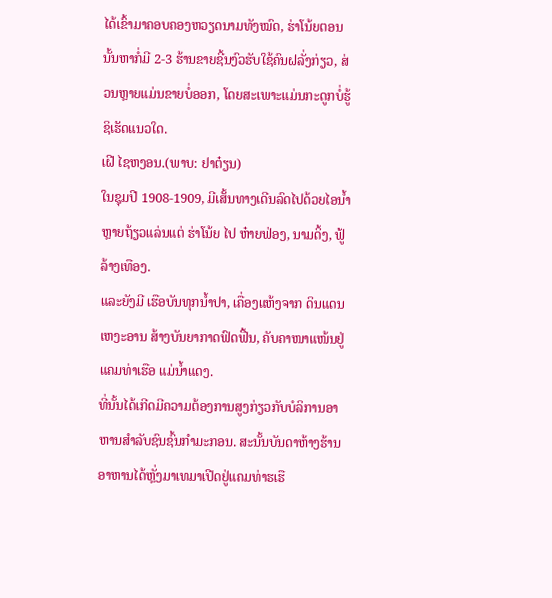ໄດ້ເຂົ້າມາຄອບຄອງຫວຽດນາມທັງໝົດ, ຮ່າໂນ້ຍຕອນນັ້ນຫາກໍ່ມີ 2-3 ຮ້ານຂາຍຊີ້ນງົວຮັບໃຊ້ຄົນຝລັ່ງກ່ຽວ, ສ່ວນຫຼາຍແມ່ນຂາຍບໍ່ອອກ, ໂດຍສະເພາະແມ່ນກະດູກບໍ່ຮູ້ຊິເຮັດແນວໃດ.
ເຝີ ໄຊຫງອນ.(ພາບ: ຢາຕ໋ຽນ)
ໃນຊຸມປີ 1908-1909, ມີເສັ້ນທາງເດີນລົດໄປດ້ວຍໄອນ້ຳ ຫຼາຍຖ້ຽວແລ່ນແຕ່ ຮ່າໂນ້ຍ ໄປ ຫ໋າຍຟ່ອງ, ນາມດິ້ງ, ຟູ້ລ້າງເທືອງ.
ແລະຍັງມີ ເຮືອບັນທຸກນ້ຳປາ, ເຄື່ອງແຫ້ງຈາກ ດິນແດນ ເຫງະອານ ສ້າງບັນຍາກາດຟົດຟື້ນ, ຄັບຄາໜາແໜ້ນຢູ່ແຄມທ່າເຮືອ ແມ່ນ້ຳແດງ.
ທີ່ນັ້ນໄດ້ເກີດມີຄວາມຕ້ອງການສູງກ່ຽວກັບບໍລິການອາຫານສຳລັບຊົນຊົ້ນກຳມະກອນ. ສະນັ້ນບັນດາຫ້າງຮ້ານ ອາຫານໄດ້ຫຼັ່ງມາເທມາເປີດຢູ່ແຄມທ່າຮເຮື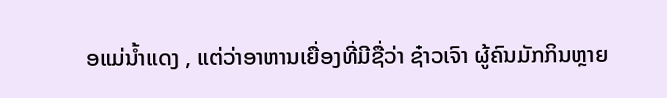ອແມ່ນ້ຳແດງ , ແຕ່ວ່າອາຫານເຍື່ອງທີ່ມີຊື່ວ່າ ຊ໋າວເຈົາ ຜູ້ຄົນມັກກິນຫຼາຍ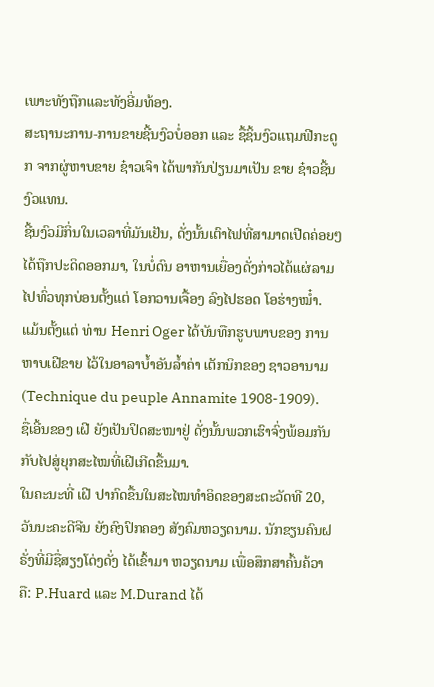ເພາະທັງຖືກແລະທັງອີ່ມທ້ອງ.
ສະຖານະການ-ການຂາຍຊີ້ນງົວບໍ່ອອກ ແລະ ຊື້ຊິ້ນງົວແຖມຟີກະດູກ ຈາກຜູ່ຫາບຂາຍ ຊ໋າວເຈົາ ໄດ້ພາກັນປ່ຽນມາເປັນ ຂາຍ ຊ໋າວຊີ້ນງົວແທນ.
ຊີ້ນງົວມີກິ່ນໃນເວລາທີ່ມັນເຢັນ, ດັ່ງນັ້ນເຕົາໄຟທີ່ສາມາດເປີດຄ່ອຍໆໄດ້ຖືກປະດິດອອກມາ, ໃນບໍ່ດົນ ອາຫານເຍື່ອງດັ່ງກ່າວໄດ້ແຜ່ລາມໄປທົ່ວທຸກບ່ອນຕັ້ງແຕ່ ໂອກວານເຈື້ອງ ລົງໄປຮອດ ໂອຮ່າງໝ໋ຳ.
ແມ້ນຕັ້ງແຕ່ ທ່ານ Henri Oger ໄດ້ບັນທືກຮູບພາບຂອງ ການຫາບເຝີຂາຍ ໄວ້ໃນອາລາບ້ຳອັນລ້ຳຄ່າ ເຕັກນິກຂອງ ຊາວອານາມ (Technique du peuple Annamite 1908-1909).
ຊື່ເອີ້ນຂອງ ເຝີ ຍັງເປັນປິດສະໜາຢູ່ ດັ່ງນັ້ນພວກເຮົາຈົ່ງພ້ອມກັນກັບໄປສູ່ຍຸກສະໄໝທີ່ເຝີເກີດຂື້ນມາ.
ໃນຄະນະທີ່ ເຝີ ປາກົດຂື້ນໃນສະໄໝທໍາອິດຂອງສະຕະວັດທີ 20, ວັນນະຄະດີຈີນ ຍັງຄົງປົກຄອງ ສັງຄົມຫວຽດນາມ. ນັກຂຽນຄົນຝຣັ່ງທີ່ມີຊື່ສຽງໂດ່ງດັ່ງ ໄດ້ເຂົ້າມາ ຫວຽດນາມ ເພື່ອສຶກສາຄົ້ນຄ້ວາ ຄື: P.Huard ແລະ M.Durand ໄດ້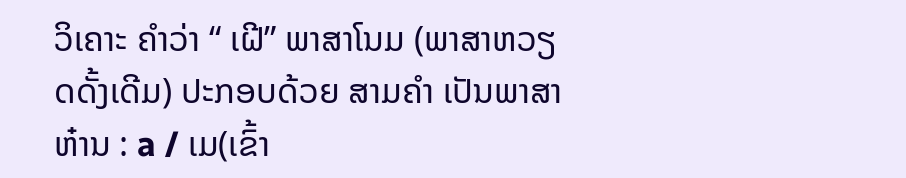ວິເຄາະ ຄຳວ່າ “ ເຝີ” ພາສາໂນມ (ພາສາຫວຽດດັ້ງເດີມ) ປະກອບດ້ວຍ ສາມຄຳ ເປັນພາສາ ຫ໋ານ : a / ເມ(ເຂົ້າ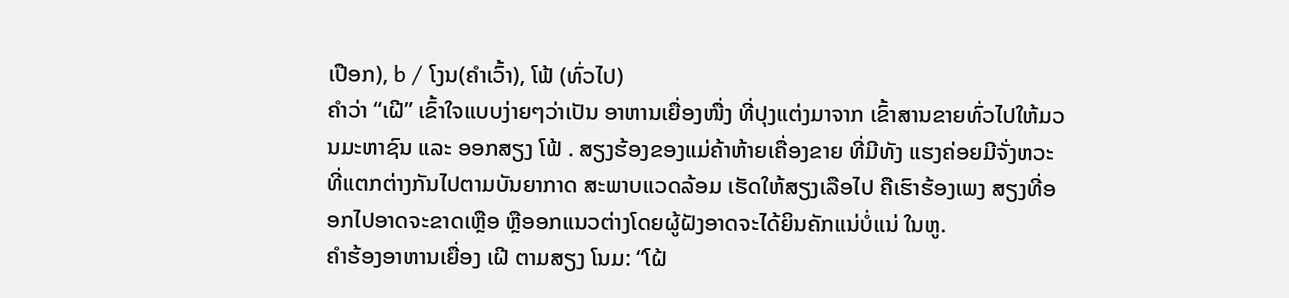ເປືອກ), b / ໂງນ(ຄຳເວົ້າ), ໂຟ້ (ທົ່ວໄປ)
ຄຳວ່າ “ເຝີ” ເຂົ້າໃຈແບບງ່າຍໆວ່າເປັນ ອາຫານເຍື່ອງໜື່ງ ທີ່ປຸງແຕ່ງມາຈາກ ເຂົ້າສານຂາຍທົ່ວໄປໃຫ້ມວນມະຫາຊົນ ແລະ ອອກສຽງ ໂຟ້ . ສຽງຮ້ອງຂອງແມ່ຄ້າຫ້າຍເຄື່ອງຂາຍ ທີ່ມີທັງ ແຮງຄ່ອຍມີຈັ່ງຫວະທີ່ແຕກຕ່າງກັນໄປຕາມບັນຍາກາດ ສະພາບແວດລ້ອມ ເຮັດໃຫ້ສຽງເລືອໄປ ຄືເຮົາຮ້ອງເພງ ສຽງທີ່ອອກໄປອາດຈະຂາດເຫຼືອ ຫຼືອອກແນວຕ່າງໂດຍຜູ້ຝັງອາດຈະໄດ້ຍິນຄັກແນ່ບໍ່ແນ່ ໃນຫູ.
ຄຳຮ້ອງອາຫານເຍື່ອງ ເຝີ ຕາມສຽງ ໂນມ: “ໂຝ້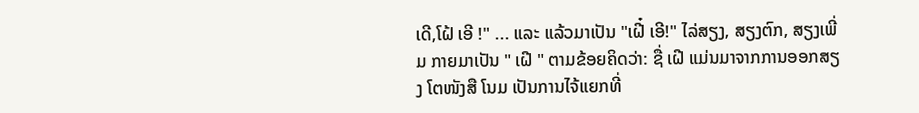ເດີ,ໂຝ້ ເອີ !" ... ແລະ ແລ້ວມາເປັນ "ເຝີ໋ ເອີ!" ໄລ່ສຽງ, ສຽງຕົກ, ສຽງເພີ່ມ ກາຍມາເປັນ " ເຝີ " ຕາມຂ້ອຍຄິດວ່າ: ຊື່ ເຝີ ແມ່ນມາຈາກການອອກສຽງ ໂຕໜັງສື ໂນມ ເປັນການໄຈ້ແຍກທີ່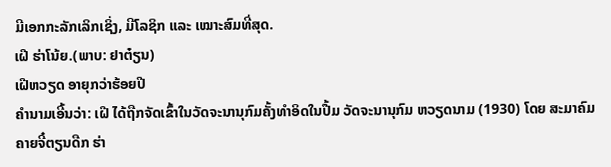ມີເອກກະລັກເລິກເຊິ່ງ, ມີໂລຊິກ ແລະ ເໝາະສົມທີ່ສຸດ.
ເຝີ ຮ່າໂນ້ຍ.(ພາບ: ຢາຕ໋ຽນ)
ເຝີຫວຽດ ອາຍຸກວ່າຮ້ອຍປີ
ຄຳນາມເອີ້ນວ່າ: ເຝີ ໄດ້ຖືກຈັດເຂົ້າໃນວັດຈະນານຸກົມຄັ້ງທຳອິດໃນປື້ມ ວັດຈະນານຸກົມ ຫວຽດນາມ (1930) ໂດຍ ສະມາຄົມ ຄາຍຈີ໋ຕຽນດືກ ຮ່າ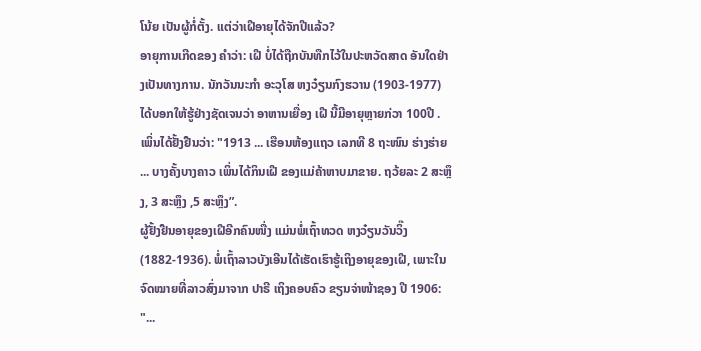ໂນ້ຍ ເປັນຜູ້ກໍ່ຕັ້ງ. ແຕ່ວ່າເຝີອາຍຸໄດ້ຈັກປີແລ້ວ?
ອາຍຸການເກີດຂອງ ຄຳວ່າ: ເຝີ ບໍ່ໄດ້ຖືກບັນທືກໄວ້ໃນປະຫວັດສາດ ອັນໃດຢ່າງເປັນທາງການ. ນັກວັນນະກຳ ອະວຸໂສ ຫງວ໋ຽນກົງຮວານ (1903-1977) ໄດ້ບອກໃຫ້ຮູ້ຢ່າງຊັດເຈນວ່າ ອາຫານເຍື່ອງ ເຝີ ນີ້ມີອາຍຸຫຼາຍກ່ວາ 100ປີ . ເພິ່ນໄດ້ຢັ້ງຢືນວ່າ: "1913 ... ເຮືອນຫ້ອງແຖວ ເລກທີ 8 ຖະໜົນ ຮ່າງຮ່າຍ ... ບາງຄັ້ງບາງຄາວ ເພິ່ນໄດ້ກິນເຝີ ຂອງແມ່ຄ້າຫາບມາຂາຍ. ຖວ້ຍລະ 2 ສະຫຼຶງ, 3 ສະຫຼຶງ ,5 ສະຫຼຶງ”.
ຜູ້ຢັ້ງຢືນອາຍຸຂອງເຝີອີກຄົນໜື່ງ ແມ່ນພໍ່ເຖົ້າທວດ ຫງວ໋ຽນວັນວິ໊ງ (1882-1936). ພໍ່ເຖົ້າລາວບັງເອີນໄດ້ເຮັດເຮົາຮູ້ເຖິງອາຍຸຂອງເຝີ, ເພາະໃນຈົດໝາຍທີ່ລາວສົ່ງມາຈາກ ປາຣີ ເຖິງຄອບຄົວ ຂຽນຈ່າໜ້າຊອງ ປີ 1906: "...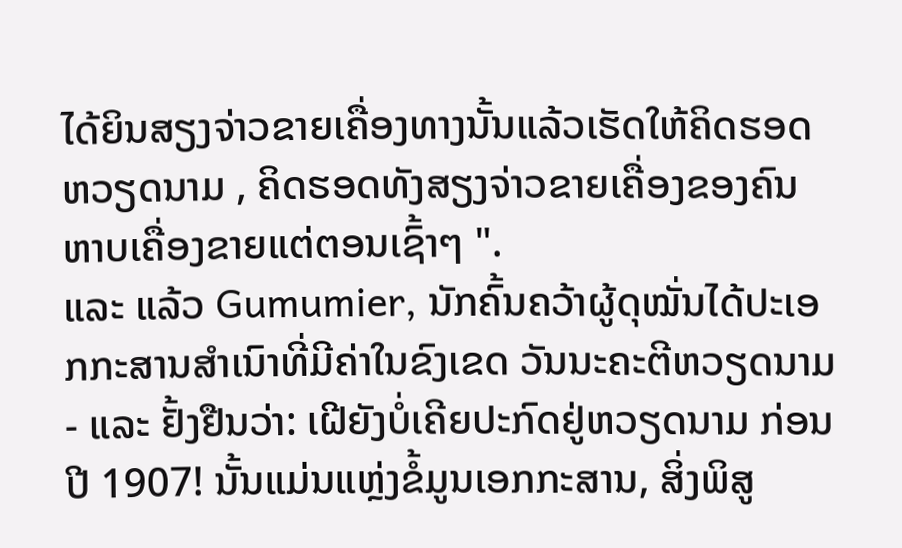ໄດ້ຍິນສຽງຈ່າວຂາຍເຄື່ອງທາງນັ້ນແລ້ວເຮັດໃຫ້ຄິດຮອດ ຫວຽດນາມ , ຄິດຮອດທັງສຽງຈ່າວຂາຍເຄື່ອງຂອງຄົນຫາບເຄື່ອງຂາຍແຕ່ຕອນເຊົ້າໆ ".
ແລະ ແລ້ວ Gumumier, ນັກຄົ້ນຄວ້າຜູ້ດຸໝັ່ນໄດ້ປະເອກກະສານສຳເນົາທີ່ມີຄ່າໃນຂົງເຂດ ວັນນະຄະຕີຫວຽດນາມ - ແລະ ຢັ້ງຢືນວ່າ: ເຝີຍັງບໍ່ເຄີຍປະກົດຢູ່ຫວຽດນາມ ກ່ອນປີ 1907! ນັ້ນແມ່ນແຫຼ່ງຂໍ້ມູນເອກກະສານ, ສິ່ງພິສູ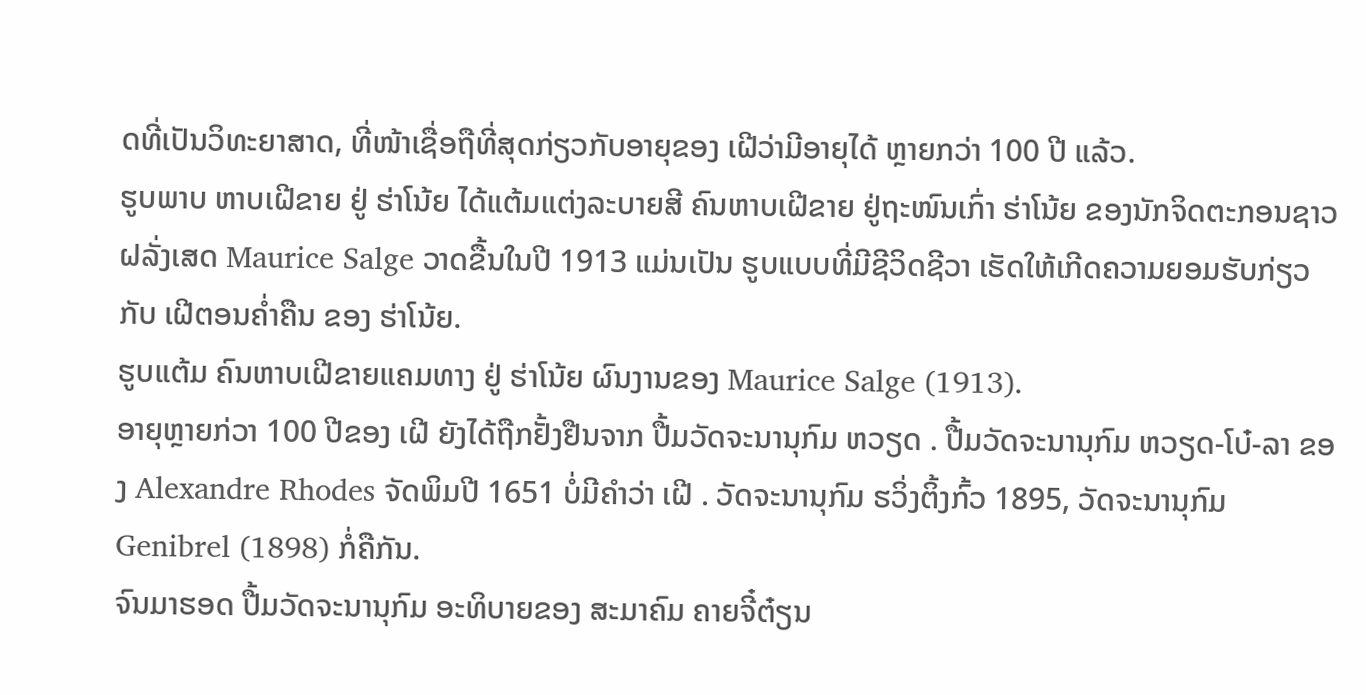ດທີ່ເປັນວິທະຍາສາດ, ທີ່ໜ້າເຊື່ອຖືທີ່ສຸດກ່ຽວກັບອາຍຸຂອງ ເຝີວ່າມີອາຍຸໄດ້ ຫຼາຍກວ່າ 100 ປີ ແລ້ວ.
ຮູບພາບ ຫາບເຝີຂາຍ ຢູ່ ຮ່າໂນ້ຍ ໄດ້ແຕ້ມແຕ່ງລະບາຍສີ ຄົນຫາບເຝີຂາຍ ຢູ່ຖະໜົນເກົ່າ ຮ່າໂນ້ຍ ຂອງນັກຈິດຕະກອນຊາວ ຝລັ່ງເສດ Maurice Salge ວາດຂື້ນໃນປີ 1913 ແມ່ນເປັນ ຮູບແບບທີ່ມີຊີວິດຊີວາ ເຮັດໃຫ້ເກີດຄວາມຍອມຮັບກ່ຽວກັບ ເຝີຕອນຄ່ຳຄືນ ຂອງ ຮ່າໂນ້ຍ.
ຮູບແຕ້ມ ຄົນຫາບເຝີຂາຍແຄມທາງ ຢູ່ ຮ່າໂນ້ຍ ຜົນງານຂອງ Maurice Salge (1913).
ອາຍຸຫຼາຍກ່ວາ 100 ປີຂອງ ເຝີ ຍັງໄດ້ຖືກຢັ້ງຢືນຈາກ ປື້ມວັດຈະນານຸກົມ ຫວຽດ . ປື້ມວັດຈະນານຸກົມ ຫວຽດ-ໂບ໋-ລາ ຂອງ Alexandre Rhodes ຈັດພິມປີ 1651 ບໍ່ມີຄຳວ່າ ເຝີ . ວັດຈະນານຸກົມ ຮວິ່ງຕິ້ງກົ້ວ 1895, ວັດຈະນານຸກົມ Genibrel (1898) ກໍ່ຄືກັນ.
ຈົນມາຮອດ ປື້ມວັດຈະນານຸກົມ ອະທິບາຍຂອງ ສະມາຄົມ ຄາຍຈີ໋ຕ໋ຽນ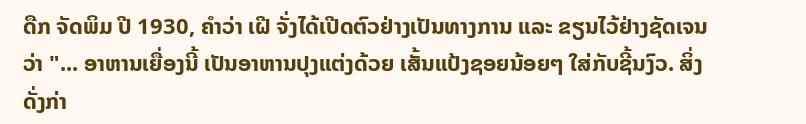ດືກ ຈັດພິມ ປີ 1930, ຄຳວ່າ ເຝີ ຈັ່ງໄດ້ເປີດຕົວຢ່າງເປັນທາງການ ແລະ ຂຽນໄວ້ຢ່າງຊັດເຈນວ່າ "... ອາຫານເຍື່ອງນີ້ ເປັນອາຫານປຸງແຕ່ງດ້ວຍ ເສັ້ນແປ້ງຊອຍນ້ອຍໆ ໃສ່ກັບຊີ້ນງົວ. ສິ່ງດັ່ງກ່າ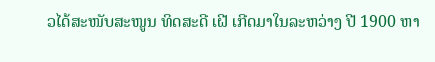ວໄດ້ສະໜັບສະໜູນ ທິດສະດີ ເຝີ ເກີດມາໃນລະຫວ່າງ ປີ 1900 ຫາ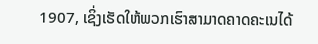1907, ເຊິ່ງເຮັດໃຫ້ພວກເຮົາສາມາດຄາດຄະເນໄດ້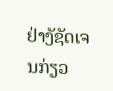ຢ່າງັຊັດເຈນກ່ຽວ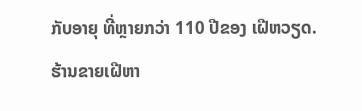ກັບອາຍຸ ທີ່ຫຼາຍກວ່າ 110 ປີຂອງ ເຝີຫວຽດ.
ຮ້ານຂາຍເຝີຫາ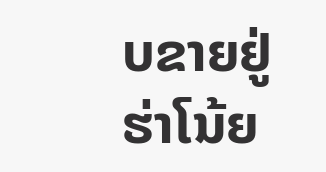ບຂາຍຢູ່ຮ່າໂນ້ຍ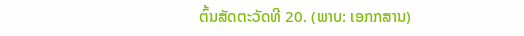ຕົ້ນສັດຕະວັດທີ 20. (ພາບ: ເອກກສານ)